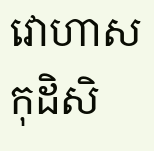វោហាសកុដិសិ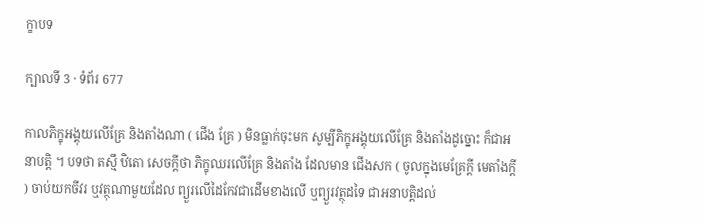ក្ខាបទ

ក្បាលទី 3 · ទំព័រ 677

កាលភិក្ខុអង្គុយលើគ្រែ និងតាំងណា ( ជើង គ្រែ ) មិនធ្លាក់ចុះមក សូម្បីភិក្ខុអង្គុយលើគ្រែ និងតាំងដូច្នោះ ក៏ជាអនាបត្តិ ។ បទថា តស្មឹ ឋិតោ សេចក្តីថា ភិក្ខុឈរលើគ្រែ និងតាំង ដែលមាន ជើងសក ( ចូលក្នុងមេគ្រែក្តី មេតាំងក្តី ) ចាប់យកចីវរ ឬវត្ថុណាមួយដែល ព្យួរលើដៃកែវជាដើមខាងលើ ឬព្យួរវត្ថុដទៃ ជាអនាបត្តិដល់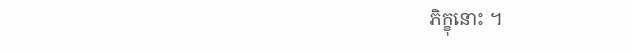ភិក្ខុនោះ ។